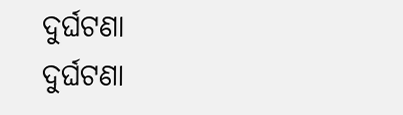ଦୁର୍ଘଟଣା
ଦୁର୍ଘଟଣା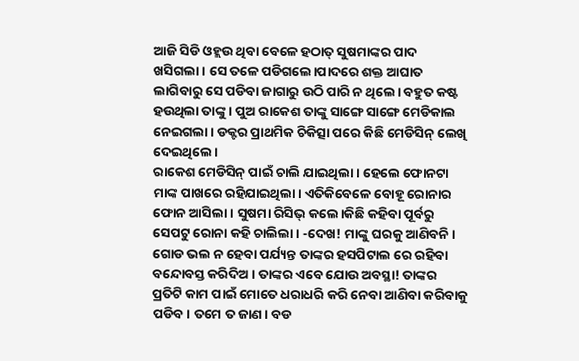ଆଜି ସିଡି ଓହ୍ଲଉ ଥିବା ବେଳେ ହଠାତ୍ ସୁଷମାଙ୍କର ପାଦ ଖସିଗଲା। ସେ ତଳେ ପଡିଗଲେ।ପାଦରେ ଶକ୍ତ ଆଘାତ ଲାଗିବାରୁ ସେ ପଡିବା ଜାଗାରୁ ଉଠି ପାରି ନ ଥିଲେ। ବହୁତ କଷ୍ଟ ହଉଥିଲା ତାଙ୍କୁ । ପୁଅ ରାକେଶ ତାଙ୍କୁ ସାଙ୍ଗେ ସାଙ୍ଗେ ମେଡିକାଲ ନେଇଗଲା। ଡକ୍ଟର ପ୍ରାଥମିକ ଚିକିତ୍ସା ପରେ କିଛି ମେଡିସିନ୍ ଲେଖି ଦେଇଥିଲେ।
ରାକେଶ ମେଡିସିନ୍ ପାଇଁ ଚାଲି ଯାଇଥିଲା। ହେଲେ ଫୋନଟା ମାଙ୍କ ପାଖରେ ରହିଯାଇଥିଲା। ଏତିକିବେଳେ ବୋହୂ ରୋନାର ଫୋନ ଆସିଲା। ସୁଷମା ରିସିଭ୍ କଲେ।କିଛି କହିବା ପୂର୍ବରୁ ସେପଟୁ ରୋନା କହି ଚାଲିଲା। -ଦେଖ! ମାଙ୍କୁ ଘରକୁ ଆଣିବନି। ଗୋଡ ଭଲ ନ ହେବା ପର୍ଯ୍ୟନ୍ତ ତାଙ୍କର ହସପିଟାଲ ରେ ରହିବା ବନ୍ଦୋବସ୍ତ କରିଦିଅ। ତାଙ୍କର ଏବେ ଯୋଉ ଅବସ୍ଥା! ତାଙ୍କର ପ୍ରତିଟି କାମ ପାଇଁ ମୋତେ ଧରାଧରି କରି ନେବା ଆଣିବା କରିବାକୁ ପଡିବ। ତମେ ତ ଜାଣ। ବଡ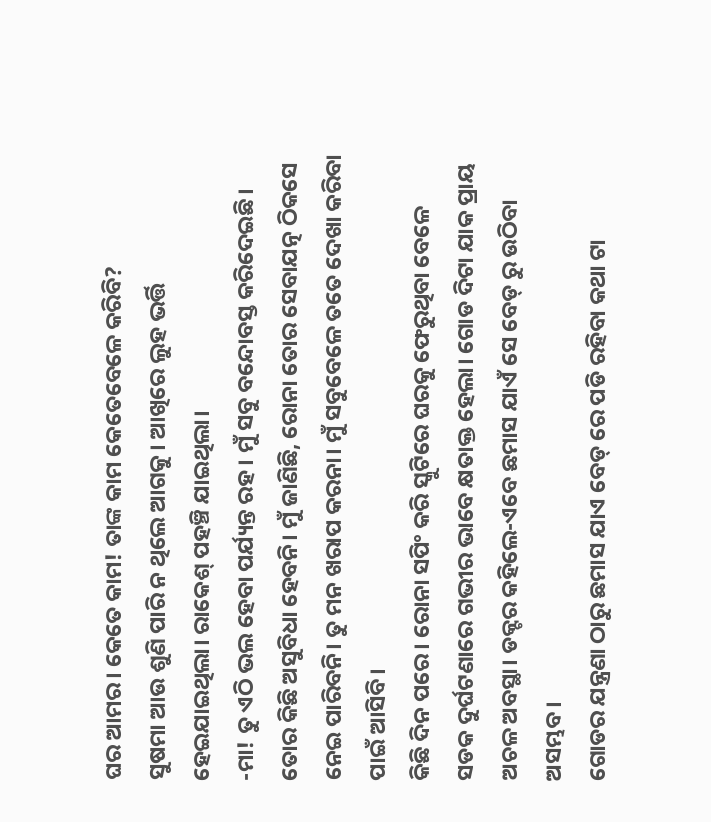ଘର ଆମର। କେତେ କାମ! ତାଙ୍କ କାମ କେତେବେଳେ କରିବି?
ସୁଷମା ଆଉ ଶୁଣି ପାରି ନ ଥିଲେ ଆଗକୁ। ଆଖିରେ ଲୁହ ଭର୍ତ୍ତି ହେଇଯାଇଥିଲା। ରାକେଶ୍ ପହଞ୍ଚି ଯାଇଥିଲା।
-ମା! ତୁ ଏଠି ଭଲ ହେବା ପର୍ଯ୍ୟନ୍ତ ରହ। ମୁଁ ସବୁ ବନ୍ଦୋବସ୍ତ କରିଦେଇଛି। ତୋର କିଛି ଅସୁବିଧା ହେବନି। ମୁଁ ଜାଣିଛି, ରୋନା ତୋର ସେବାଯତ୍ନ ଠିକସେ ନେଇ ପାରିବନି। ତୁ ମନ ଖରାପ କରନା। ମୁଁ ସବୁବେଳେ ତତେ ଦେଖା କରିବା ପାଇଁ ଆସିବି।
କିଛି ଦିନ ପରେ। ରୋନା ସପିଂ କରି ସ୍କୁଟିରେ ଘରକୁ ଫେରୁଥିବା ବେଳେ ସଡକ ଦୁର୍ଘଟଣାରେ ଗଭୀର ଭାବେ କ୍ଷତାକ୍ତ ହେଲା। ଗୋଡ ଦିଟା ଯାକ ପ୍ରାୟ ଅଚଳ ଅବସ୍ଥା। ଡକ୍ଟର କହିଲେ-ଏବେ ଛମାସ ଯାଏଁ ସେ ବେଡ୍ ରୁ ଉଠିବା ଅସମ୍ଭବ।
ଗୋଡର ଯନ୍ତ୍ରଣା ଠାରୁ ଛମାସ ଯାଏ ବେଡ୍ ରେ ପଡି ରହିବା କଥା ଟା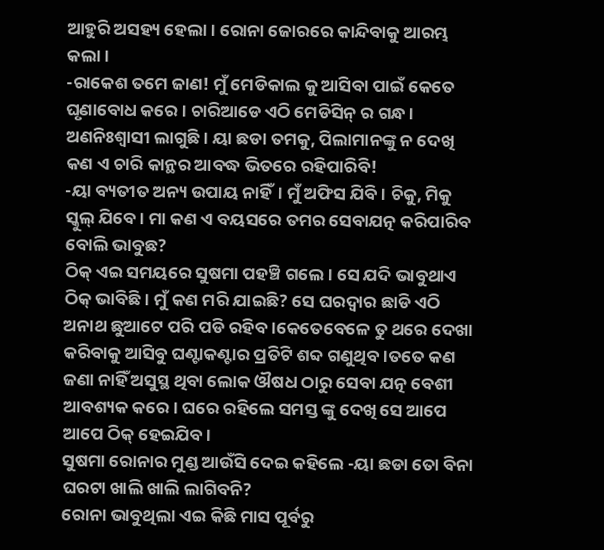ଆହୁରି ଅସହ୍ୟ ହେଲା। ରୋନା ଜୋରରେ କାନ୍ଦିବାକୁ ଆରମ୍ଭ କଲା।
-ରାକେଶ ତମେ ଜାଣ! ମୁଁ ମେଡିକାଲ କୁ ଆସିବା ପାଇଁ କେତେ ଘୃଣାବୋଧ କରେ। ଚାରିଆଡେ ଏଠି ମେଡିସିନ୍ ର ଗନ୍ଧ। ଅଣନିଃଶ୍ୱାସୀ ଲାଗୁଛି। ୟା ଛଡା ତମକୁ, ପିଲାମାନଙ୍କୁ ନ ଦେଖି କଣ ଏ ଚାରି କାନ୍ଥର ଆବଦ୍ଧ ଭିତରେ ରହିପାରିବି!
-ୟା ବ୍ୟତୀତ ଅନ୍ୟ ଉପାୟ ନାହିଁ। ମୁଁ ଅଫିସ ଯିବି। ଚିକୁ, ମିକୁ ସ୍କୁଲ୍ ଯିବେ। ମା କଣ ଏ ବୟସରେ ତମର ସେବାଯତ୍ନ କରିପାରିବ ବୋଲି ଭାବୁଛ?
ଠିକ୍ ଏଇ ସମୟରେ ସୁଷମା ପହଞ୍ଚି ଗଲେ। ସେ ଯଦି ଭାବୁଥାଏ ଠିକ୍ ଭାବିଛି। ମୁଁ କଣ ମରି ଯାଇଛି? ସେ ଘରଦ୍ୱାର ଛାଡି ଏଠି ଅନାଥ ଛୁଆଟେ ପରି ପଡି ରହିବ।କେତେବେଳେ ତୁ ଥରେ ଦେଖା କରିବାକୁ ଆସିବୁ ଘଣ୍ଟାକଣ୍ଟାର ପ୍ରତିଟି ଶବ୍ଦ ଗଣୁଥିବ।ତତେ କଣ ଜଣା ନାହିଁ ଅସୁସ୍ଥ ଥିବା ଲୋକ ଔଷଧ ଠାରୁ ସେବା ଯତ୍ନ ବେଶୀ ଆବଶ୍ୟକ କରେ। ଘରେ ରହିଲେ ସମସ୍ତ ଙ୍କୁ ଦେଖି ସେ ଆପେ ଆପେ ଠିକ୍ ହେଇଯିବ।
ସୁଷମା ରୋନାର ମୁଣ୍ଡ ଆଉଁସି ଦେଇ କହିଲେ -ୟା ଛଡା ତୋ ବିନା ଘରଟା ଖାଲି ଖାଲି ଲାଗିବନି?
ରୋନା ଭାବୁଥିଲା ଏଇ କିଛି ମାସ ପୂର୍ବରୁ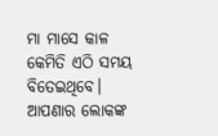ମା ମାସେ କାଳ କେମିତି ଏଠି ସମୟ ବିତେଇଥିବେ। ଆପଣାର ଲୋକଙ୍କ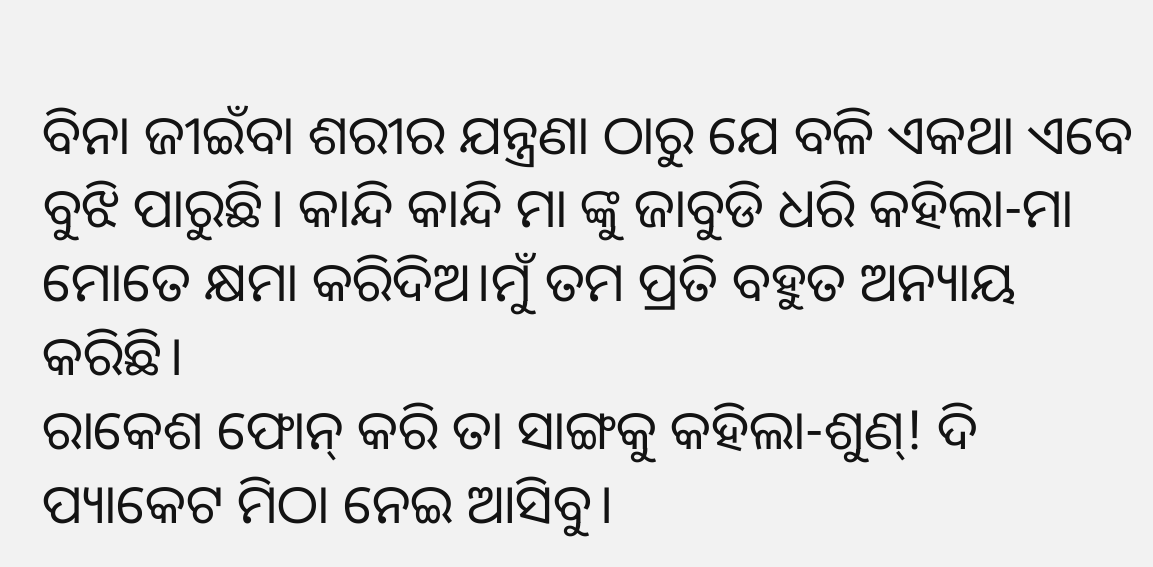ବିନା ଜୀଇଁବା ଶରୀର ଯନ୍ତ୍ରଣା ଠାରୁ ଯେ ବଳି ଏକଥା ଏବେ ବୁଝି ପାରୁଛି। କାନ୍ଦି କାନ୍ଦି ମା ଙ୍କୁ ଜାବୁଡି ଧରି କହିଲା-ମା ମୋତେ କ୍ଷମା କରିଦିଅ।ମୁଁ ତମ ପ୍ରତି ବହୁତ ଅନ୍ୟାୟ କରିଛି।
ରାକେଶ ଫୋନ୍ କରି ତା ସାଙ୍ଗକୁ କହିଲା-ଶୁଣ୍! ଦି ପ୍ୟାକେଟ ମିଠା ନେଇ ଆସିବୁ।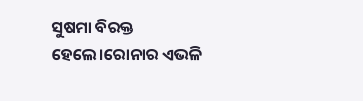ସୁଷମା ବିରକ୍ତ ହେଲେ।ରୋନାର ଏଭଳି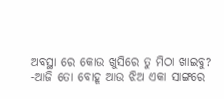ଅବସ୍ଥା ରେ କୋଉ ଖୁସିରେ ତୁ ମିଠା ଖାଇବୁ?
-ଆଜି ତୋ ବୋହୂ ଆଉ ଝିଅ ଏକା ସାଙ୍ଗରେ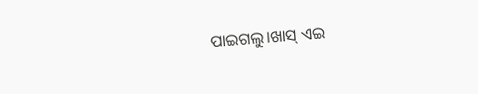ପାଇଗଲୁ।ଖାସ୍ ଏଇ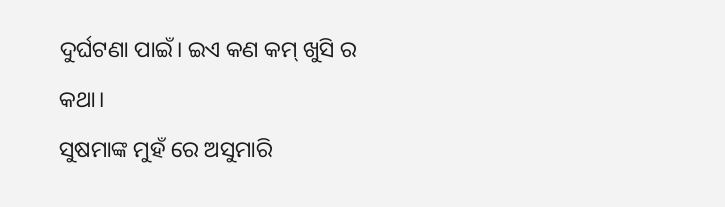ଦୁର୍ଘଟଣା ପାଇଁ। ଇଏ କଣ କମ୍ ଖୁସି ର କଥା।
ସୁଷମାଙ୍କ ମୁହଁ ରେ ଅସୁମାରି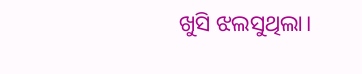ଖୁସି ଝଲସୁଥିଲା।